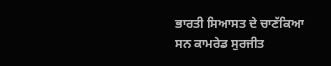ਭਾਰਤੀ ਸਿਆਸਤ ਦੇ ਚਾਣੱਕਿਆ ਸਨ ਕਾਮਰੇਡ ਸੁਰਜੀਤ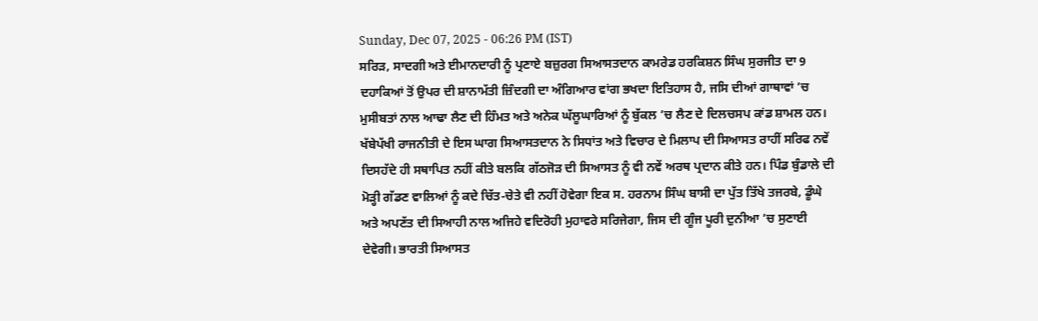Sunday, Dec 07, 2025 - 06:26 PM (IST)
ਸਰਿੜ, ਸਾਦਗੀ ਅਤੇ ਈਮਾਨਦਾਰੀ ਨੂੰ ਪ੍ਰਣਾਏ ਬਜ਼ੁਰਗ ਸਿਆਸਤਦਾਨ ਕਾਮਰੇਡ ਹਰਕਿਸ਼ਨ ਸਿੰਘ ਸੁਰਜੀਤ ਦਾ 9 ਦਹਾਕਿਆਂ ਤੋਂ ਉਪਰ ਦੀ ਸ਼ਾਨਾਮੱਤੀ ਜ਼ਿੰਦਗੀ ਦਾ ਅੰਗਿਆਰ ਵਾਂਗ ਭਖਦਾ ਇਤਿਹਾਸ ਹੈ, ਜਸਿ ਦੀਆਂ ਗਾਥਾਵਾਂ ’ਚ ਮੁਸੀਬਤਾਂ ਨਾਲ ਆਢਾ ਲੈਣ ਦੀ ਹਿੰਮਤ ਅਤੇ ਅਨੇਕ ਘੱਲੂਘਾਰਿਆਂ ਨੂੰ ਬੁੱਕਲ ’ਚ ਲੈਣ ਦੇ ਦਿਲਚਸਪ ਕਾਂਡ ਸ਼ਾਮਲ ਹਨ। ਖੱਬੇਪੱਖੀ ਰਾਜਨੀਤੀ ਦੇ ਇਸ ਘਾਗ ਸਿਆਸਤਦਾਨ ਨੇ ਸਿਧਾਂਤ ਅਤੇ ਵਿਚਾਰ ਦੇ ਮਿਲਾਪ ਦੀ ਸਿਆਸਤ ਰਾਹੀਂ ਸਰਿਫ ਨਵੇਂ ਦਿਸਹੱਦੇ ਹੀ ਸਥਾਪਿਤ ਨਹੀਂ ਕੀਤੇ ਬਲਕਿ ਗੱਠਜੋੜ ਦੀ ਸਿਆਸਤ ਨੂੰ ਵੀ ਨਵੇਂ ਅਰਥ ਪ੍ਰਦਾਨ ਕੀਤੇ ਹਨ। ਪਿੰਡ ਬੁੰਡਾਲੇ ਦੀ ਮੋੜ੍ਹੀ ਗੱਡਣ ਵਾਲਿਆਂ ਨੂੰ ਕਦੇ ਚਿੱਤ-ਚੇਤੇ ਵੀ ਨਹੀਂ ਹੋਵੇਗਾ ਇਕ ਸ. ਹਰਨਾਮ ਸਿੰਘ ਬਾਸੀ ਦਾ ਪੁੱਤ ਤਿੱਖੇ ਤਜਰਬੇ, ਡੂੰਘੇ ਅਤੇ ਅਪਣੱਤ ਦੀ ਸਿਆਹੀ ਨਾਲ ਅਜਿਹੇ ਵਦਿਰੋਹੀ ਮੁਹਾਵਰੇ ਸਰਿਜੇਗਾ, ਜਿਸ ਦੀ ਗੂੰਜ ਪੂਰੀ ਦੁਨੀਆ ’ਚ ਸੁਣਾਈ ਦੇਵੇਗੀ। ਭਾਰਤੀ ਸਿਆਸਤ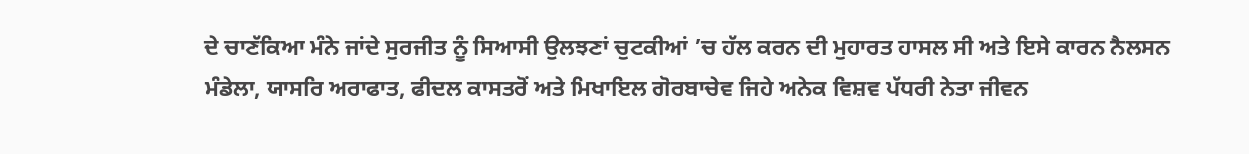ਦੇ ਚਾਣੱਕਿਆ ਮੰਨੇ ਜਾਂਦੇ ਸੁਰਜੀਤ ਨੂੰ ਸਿਆਸੀ ਉਲਝਣਾਂ ਚੁਟਕੀਆਂ ’ਚ ਹੱਲ ਕਰਨ ਦੀ ਮੁਹਾਰਤ ਹਾਸਲ ਸੀ ਅਤੇ ਇਸੇ ਕਾਰਨ ਨੈਲਸਨ ਮੰਡੇਲਾ, ਯਾਸਰਿ ਅਰਾਫਾਤ, ਫੀਦਲ ਕਾਸਤਰੋਂ ਅਤੇ ਮਿਖਾਇਲ ਗੋਰਬਾਚੇਵ ਜਿਹੇ ਅਨੇਕ ਵਿਸ਼ਵ ਪੱਧਰੀ ਨੇਤਾ ਜੀਵਨ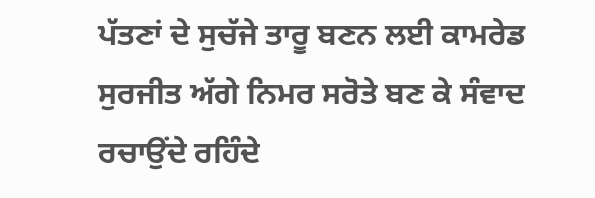ਪੱਤਣਾਂ ਦੇ ਸੁਚੱਜੇ ਤਾਰੂ ਬਣਨ ਲਈ ਕਾਮਰੇਡ ਸੁਰਜੀਤ ਅੱਗੇ ਨਿਮਰ ਸਰੋਤੇ ਬਣ ਕੇ ਸੰਵਾਦ ਰਚਾਉਂਦੇ ਰਹਿੰਦੇ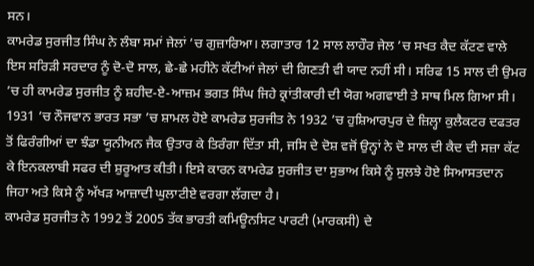ਸਨ।
ਕਾਮਰੇਡ ਸੁਰਜੀਤ ਸਿੰਘ ਨੇ ਲੰਬਾ ਸਮਾਂ ਜੇਲਾਂ ’ਚ ਗੁਜ਼ਾਰਿਆ। ਲਗਾਤਾਰ 12 ਸਾਲ ਲਾਹੌਰ ਜੇਲ ’ਚ ਸਖਤ ਕੈਦ ਕੱਟਣ ਵਾਲੇ ਇਸ ਸਰਿੜੀ ਸਰਦਾਰ ਨੂੰ ਦੋ-ਦੋ ਸਾਲ, ਛੇ-ਛੇ ਮਹੀਨੇ ਕੱਟੀਆਂ ਜੇਲਾਂ ਦੀ ਗਿਣਤੀ ਵੀ ਯਾਦ ਨਹੀਂ ਸੀ। ਸਰਿਫ 15 ਸਾਲ ਦੀ ਉਮਰ ’ਚ ਹੀ ਕਾਮਰੇਡ ਸੁਰਜੀਤ ਨੂੰ ਸ਼ਹੀਦ-ਏ-ਆਜ਼ਮ ਭਗਤ ਸਿੰਘ ਜਿਹੇ ਕ੍ਰਾਂਤੀਕਾਰੀ ਦੀ ਯੋਗ ਅਗਵਾਈ ਤੇ ਸਾਥ ਮਿਲ ਗਿਆ ਸੀ। 1931 ’ਚ ਨੌਜਵਾਨ ਭਾਰਤ ਸਭਾ ’ਚ ਸ਼ਾਮਲ ਹੋਏ ਕਾਮਰੇਡ ਸੁਰਜੀਤ ਨੇ 1932 ’ਚ ਹੁਸ਼ਿਆਰਪੁਰ ਦੇ ਜ਼ਿਲ੍ਹਾ ਕੁਲੈਕਟਰ ਦਫਤਰ ਤੋਂ ਫਿਰੰਗੀਆਂ ਦਾ ਝੰਡਾ ਯੂਨੀਅਨ ਜੈਕ ਉਤਾਰ ਕੇ ਤਿਰੰਗਾ ਦਿੱਤਾ ਸੀ, ਜਸਿ ਦੇ ਦੋਸ਼ ਵਜੋਂ ਉਨ੍ਹਾਂ ਨੇ ਦੋ ਸਾਲ ਦੀ ਕੈਦ ਦੀ ਸਜ਼ਾ ਕੱਟ ਕੇ ਇਨਕਲਾਬੀ ਸਫਰ ਦੀ ਸ਼ੁਰੂਆਤ ਕੀਤੀ। ਇਸੇ ਕਾਰਨ ਕਾਮਰੇਡ ਸੁਰਜੀਤ ਦਾ ਸੁਭਾਅ ਕਿਸੇ ਨੂੰ ਸੁਲਝੇ ਹੋਏ ਸਿਆਸਤਦਾਨ ਜਿਹਾ ਅਤੇ ਕਿਸੇ ਨੂੰ ਅੱਖੜ ਆਜ਼ਾਦੀ ਘੁਲਾਟੀਏ ਵਰਗਾ ਲੱਗਦਾ ਹੈ।
ਕਾਮਰੇਡ ਸੁਰਜੀਤ ਨੇ 1992 ਤੋਂ 2005 ਤੱਕ ਭਾਰਤੀ ਕਮਿਊਨਸਿਟ ਪਾਰਟੀ (ਮਾਰਕਸੀ) ਦੇ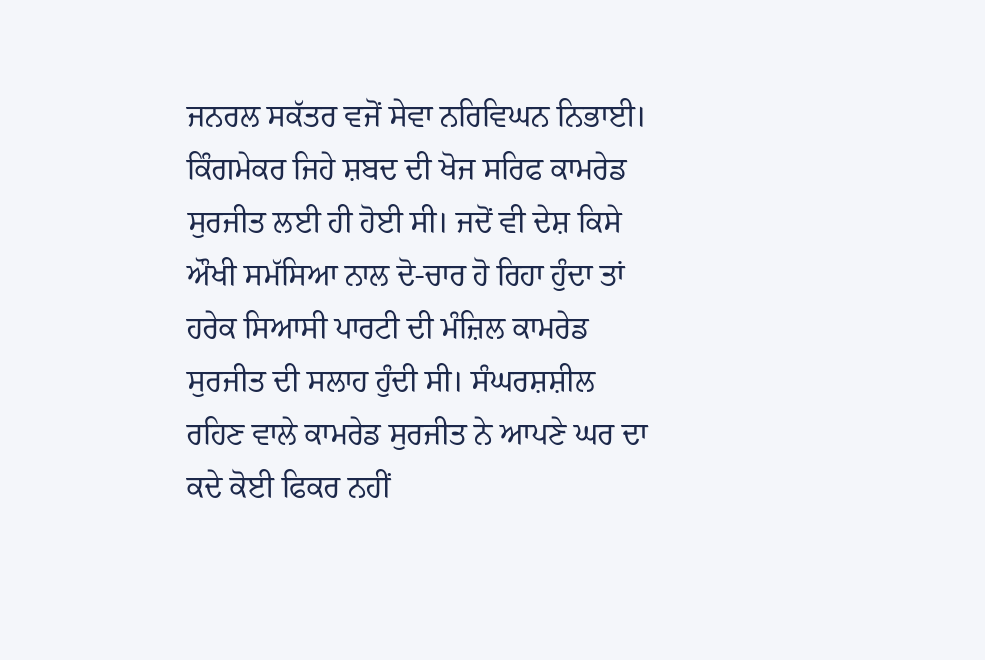ਜਨਰਲ ਸਕੱਤਰ ਵਜੋਂ ਸੇਵਾ ਨਰਿਵਿਘਨ ਨਿਭਾਈ। ਕਿੰਗਮੇਕਰ ਜਿਹੇ ਸ਼ਬਦ ਦੀ ਖੋਜ ਸਰਿਫ ਕਾਮਰੇਡ ਸੁਰਜੀਤ ਲਈ ਹੀ ਹੋਈ ਸੀ। ਜਦੋਂ ਵੀ ਦੇਸ਼ ਕਿਸੇ ਔਖੀ ਸਮੱਸਿਆ ਨਾਲ ਦੋ-ਚਾਰ ਹੋ ਰਿਹਾ ਹੁੰਦਾ ਤਾਂ ਹਰੇਕ ਸਿਆਸੀ ਪਾਰਟੀ ਦੀ ਮੰਜ਼ਿਲ ਕਾਮਰੇਡ ਸੁਰਜੀਤ ਦੀ ਸਲਾਹ ਹੁੰਦੀ ਸੀ। ਸੰਘਰਸ਼ਸ਼ੀਲ ਰਹਿਣ ਵਾਲੇ ਕਾਮਰੇਡ ਸੁਰਜੀਤ ਨੇ ਆਪਣੇ ਘਰ ਦਾ ਕਦੇ ਕੋਈ ਫਿਕਰ ਨਹੀਂ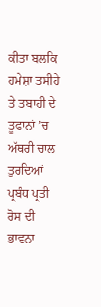ਕੀਤਾ ਬਲਕਿ ਹਮੇਸ਼ਾ ਤਸੀਹੇ ਤੇ ਤਬਾਹੀ ਦੇ ਤੂਫਾਨਾਂ ’ਚ ਅੱਥਰੀ ਚਾਲ ਤੁਰਦਿਆਂ ਪ੍ਰਬੰਧ ਪ੍ਰਤੀ ਰੋਸ ਦੀ ਭਾਵਨਾ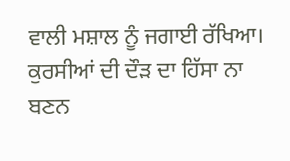ਵਾਲੀ ਮਸ਼ਾਲ ਨੂੰ ਜਗਾਈ ਰੱਖਿਆ। ਕੁਰਸੀਆਂ ਦੀ ਦੌੜ ਦਾ ਹਿੱਸਾ ਨਾ ਬਣਨ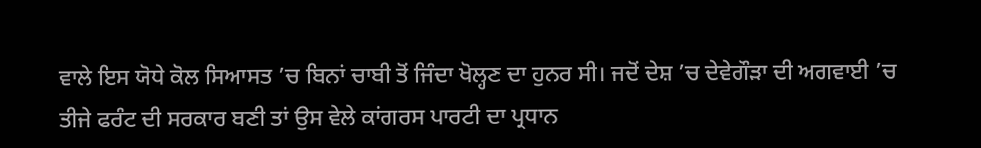ਵਾਲੇ ਇਸ ਯੋਧੇ ਕੋਲ ਸਿਆਸਤ ’ਚ ਬਿਨਾਂ ਚਾਬੀ ਤੋਂ ਜਿੰਦਾ ਖੋਲ੍ਹਣ ਦਾ ਹੁਨਰ ਸੀ। ਜਦੋਂ ਦੇਸ਼ ’ਚ ਦੇਵੇਗੌੜਾ ਦੀ ਅਗਵਾਈ ’ਚ ਤੀਜੇ ਫਰੰਟ ਦੀ ਸਰਕਾਰ ਬਣੀ ਤਾਂ ਉਸ ਵੇਲੇ ਕਾਂਗਰਸ ਪਾਰਟੀ ਦਾ ਪ੍ਰਧਾਨ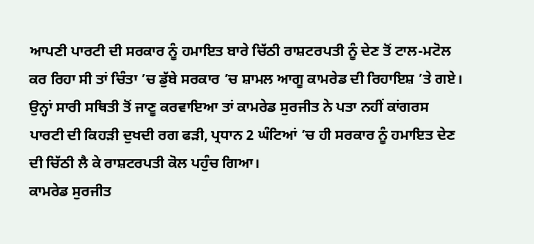ਆਪਣੀ ਪਾਰਟੀ ਦੀ ਸਰਕਾਰ ਨੂੰ ਹਮਾਇਤ ਬਾਰੇ ਚਿੱਠੀ ਰਾਸ਼ਟਰਪਤੀ ਨੂੰ ਦੇਣ ਤੋਂ ਟਾਲ-ਮਟੋਲ ਕਰ ਰਿਹਾ ਸੀ ਤਾਂ ਚਿੰਤਾ ’ਚ ਡੁੱਬੇ ਸਰਕਾਰ ’ਚ ਸ਼ਾਮਲ ਆਗੂ ਕਾਮਰੇਡ ਦੀ ਰਿਹਾਇਸ਼ ’ਤੇ ਗਏ। ਉਨ੍ਹਾਂ ਸਾਰੀ ਸਥਿਤੀ ਤੋਂ ਜਾਣੂ ਕਰਵਾਇਆ ਤਾਂ ਕਾਮਰੇਡ ਸੁਰਜੀਤ ਨੇ ਪਤਾ ਨਹੀਂ ਕਾਂਗਰਸ ਪਾਰਟੀ ਦੀ ਕਿਹੜੀ ਦੁਖਦੀ ਰਗ ਫੜੀ, ਪ੍ਰਧਾਨ 2 ਘੰਟਿਆਂ ’ਚ ਹੀ ਸਰਕਾਰ ਨੂੰ ਹਮਾਇਤ ਦੇਣ ਦੀ ਚਿੱਠੀ ਲੈ ਕੇ ਰਾਸ਼ਟਰਪਤੀ ਕੋਲ ਪਹੁੰਚ ਗਿਆ।
ਕਾਮਰੇਡ ਸੁਰਜੀਤ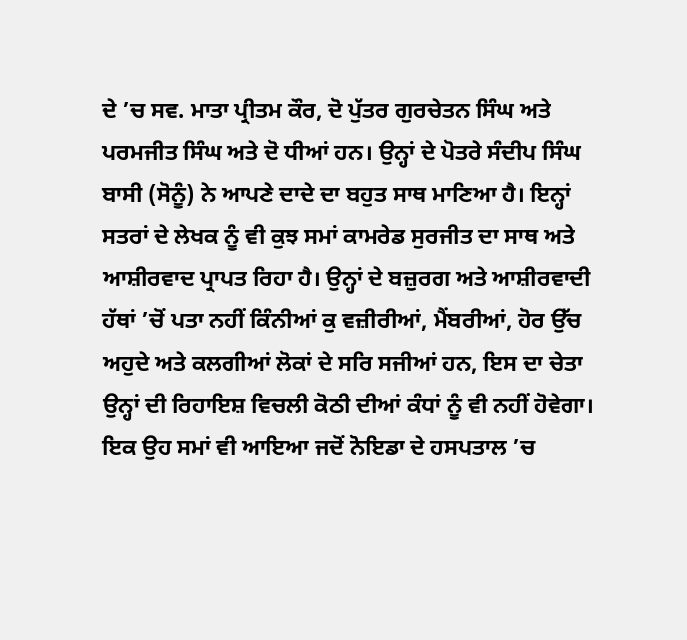ਦੇ ’ਚ ਸਵ. ਮਾਤਾ ਪ੍ਰੀਤਮ ਕੌਰ, ਦੋ ਪੁੱਤਰ ਗੁਰਚੇਤਨ ਸਿੰਘ ਅਤੇ ਪਰਮਜੀਤ ਸਿੰਘ ਅਤੇ ਦੋ ਧੀਆਂ ਹਨ। ਉਨ੍ਹਾਂ ਦੇ ਪੋਤਰੇ ਸੰਦੀਪ ਸਿੰਘ ਬਾਸੀ (ਸੋਨੂੰ) ਨੇ ਆਪਣੇ ਦਾਦੇ ਦਾ ਬਹੁਤ ਸਾਥ ਮਾਣਿਆ ਹੈ। ਇਨ੍ਹਾਂ ਸਤਰਾਂ ਦੇ ਲੇਖਕ ਨੂੰ ਵੀ ਕੁਝ ਸਮਾਂ ਕਾਮਰੇਡ ਸੁਰਜੀਤ ਦਾ ਸਾਥ ਅਤੇ ਆਸ਼ੀਰਵਾਦ ਪ੍ਰਾਪਤ ਰਿਹਾ ਹੈ। ਉਨ੍ਹਾਂ ਦੇ ਬਜ਼ੁਰਗ ਅਤੇ ਆਸ਼ੀਰਵਾਦੀ ਹੱਥਾਂ ’ਚੋਂ ਪਤਾ ਨਹੀਂ ਕਿੰਨੀਆਂ ਕੁ ਵਜ਼ੀਰੀਆਂ, ਮੈਂਬਰੀਆਂ, ਹੋਰ ਉੱਚ ਅਹੁਦੇ ਅਤੇ ਕਲਗੀਆਂ ਲੋਕਾਂ ਦੇ ਸਰਿ ਸਜੀਆਂ ਹਨ, ਇਸ ਦਾ ਚੇਤਾ ਉਨ੍ਹਾਂ ਦੀ ਰਿਹਾਇਸ਼ ਵਿਚਲੀ ਕੋਠੀ ਦੀਆਂ ਕੰਧਾਂ ਨੂੰ ਵੀ ਨਹੀਂ ਹੋਵੇਗਾ। ਇਕ ਉਹ ਸਮਾਂ ਵੀ ਆਇਆ ਜਦੋਂ ਨੋਇਡਾ ਦੇ ਹਸਪਤਾਲ ’ਚ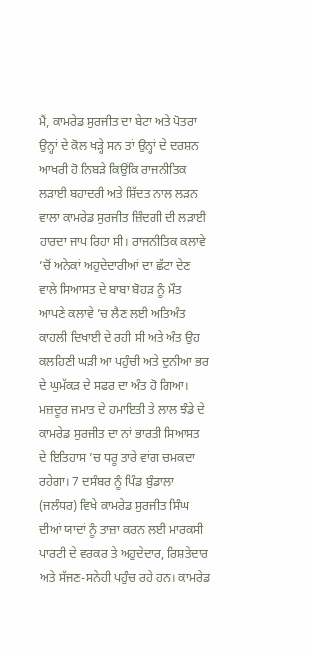ਮੈਂ, ਕਾਮਰੇਡ ਸੁਰਜੀਤ ਦਾ ਬੇਟਾ ਅਤੇ ਪੋਤਰਾ ਉਨ੍ਹਾਂ ਦੇ ਕੋਲ ਖੜ੍ਹੇ ਸਨ ਤਾਂ ਉਨ੍ਹਾਂ ਦੇ ਦਰਸ਼ਨ ਆਖਰੀ ਹੋ ਨਿਬੜੇ ਕਿਉਂਕਿ ਰਾਜਨੀਤਿਕ ਲੜਾਈ ਬਹਾਦਰੀ ਅਤੇ ਸ਼ਿੱਦਤ ਨਾਲ ਲੜਨ ਵਾਲਾ ਕਾਮਰੇਡ ਸੁਰਜੀਤ ਜ਼ਿੰਦਗੀ ਦੀ ਲੜਾਈ ਹਾਰਦਾ ਜਾਪ ਰਿਹਾ ਸੀ। ਰਾਜਨੀਤਿਕ ਕਲਾਵੇ ’ਚੋਂ ਅਨੇਕਾਂ ਅਹੁਦੇਦਾਰੀਆਂ ਦਾ ਛੱਟਾ ਦੇਣ ਵਾਲੇ ਸਿਆਸਤ ਦੇ ਬਾਬਾ ਬੋਹੜ ਨੂੰ ਮੌਤ ਆਪਣੇ ਕਲਾਵੇ ’ਚ ਲੈਣ ਲਈ ਅਤਿਅੰਤ ਕਾਹਲੀ ਦਿਖਾਈ ਦੇ ਰਹੀ ਸੀ ਅਤੇ ਅੰਤ ਉਹ ਕਲਹਿਣੀ ਘੜੀ ਆ ਪਹੁੰਚੀ ਅਤੇ ਦੁਨੀਆ ਭਰ ਦੇ ਘੁਮੱਕੜ ਦੇ ਸਫਰ ਦਾ ਅੰਤ ਹੋ ਗਿਆ।
ਮਜ਼ਦੂਰ ਜਮਾਤ ਦੇ ਹਮਾਇਤੀ ਤੇ ਲਾਲ ਝੰਡੇ ਦੇ ਕਾਮਰੇਡ ਸੁਰਜੀਤ ਦਾ ਨਾਂ ਭਾਰਤੀ ਸਿਆਸਤ ਦੇ ਇਤਿਹਾਸ ’ਚ ਧਰੂ ਤਾਰੇ ਵਾਂਗ ਚਮਕਦਾ ਰਹੇਗਾ। 7 ਦਸੰਬਰ ਨੂੰ ਪਿੰਡ ਬੁੰਡਾਲਾ (ਜਲੰਧਰ) ਵਿਖੇ ਕਾਮਰੇਡ ਸੁਰਜੀਤ ਸਿੰਘ ਦੀਆਂ ਯਾਦਾਂ ਨੂੰ ਤਾਜ਼ਾ ਕਰਨ ਲਈ ਮਾਰਕਸੀ ਪਾਰਟੀ ਦੇ ਵਰਕਰ ਤੇ ਅਹੁਦੇਦਾਰ, ਰਿਸ਼ਤੇਦਾਰ ਅਤੇ ਸੱਜਣ-ਸਨੇਹੀ ਪਹੁੰਚ ਰਹੇ ਹਨ। ਕਾਮਰੇਡ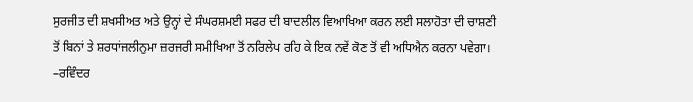ਸੁਰਜੀਤ ਦੀ ਸ਼ਖਸੀਅਤ ਅਤੇ ਉਨ੍ਹਾਂ ਦੇ ਸੰਘਰਸ਼ਮਈ ਸਫਰ ਦੀ ਬਾਦਲੀਲ ਵਿਆਖਿਆ ਕਰਨ ਲਈ ਸਲਾਹੋਤਾ ਦੀ ਚਾਸ਼ਣੀ ਤੋਂ ਬਿਨਾਂ ਤੇ ਸ਼ਰਧਾਂਜਲੀਨੁਮਾ ਜ਼ਰਜਰੀ ਸਮੀਖਿਆ ਤੋਂ ਨਰਿਲੇਪ ਰਹਿ ਕੇ ਇਕ ਨਵੇਂ ਕੋਣ ਤੋਂ ਵੀ ਅਧਿਐਨ ਕਰਨਾ ਪਵੇਗਾ।
–ਰਵਿੰਦਰ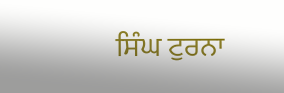ਸਿੰਘ ਟੁਰਨਾ